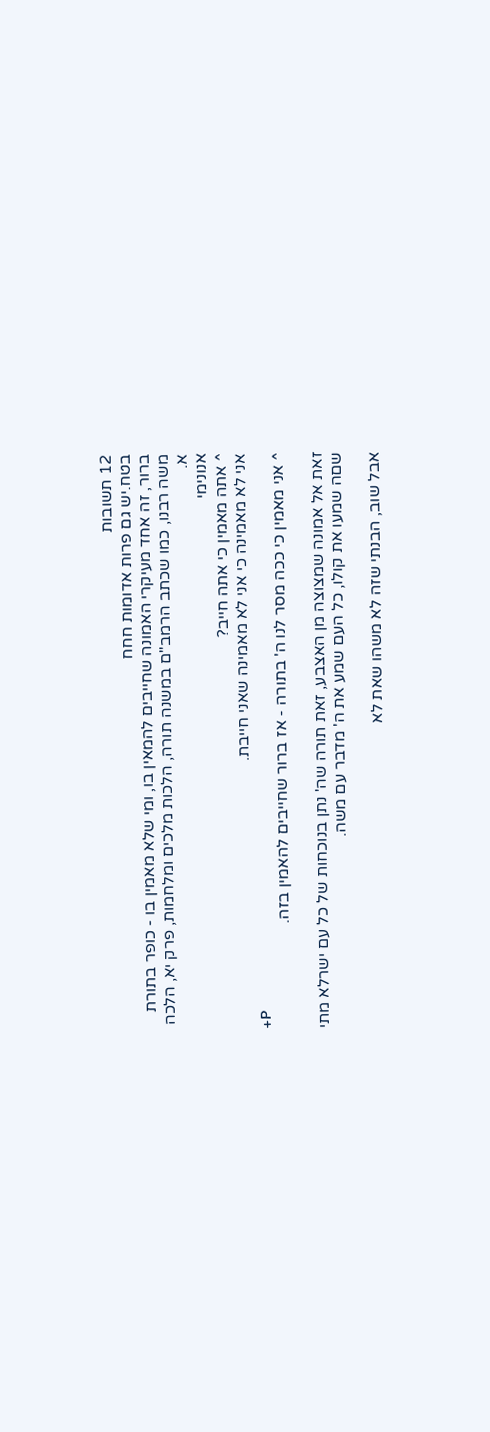12 תשובות
בטח.יש גם פרות אדומות חחח
ברור, זה אחד מעיקרי האמונה שחייבים להמאין בו, ומי שלא מאמין בו - כופר בתורת משה רבנו, כמו שכתב הרמב"ם במשנה תורה, הלכות מלכים ומלחמות, פרק יא, הלכה א.
אנונימי
^ אתה מאמין כי אתה חייב?
אני לא מאמינה כי אני לא מאמינה שאני חייבת.
+P
^ אני מאמין כי ככה מסר לנו ה' בתורה - אז ברור שחייבים להאמין בזה.

זאת אל אמונה שמצוצה מן האצבע, זאת תורה שה' נתן בנוכחות של כל עם ישרלא מתי שםה שמעו את קולו, כל העם שמע את ה' מדבר עם משה.

אבל שוב, הבנתי שזה לא משהו שאת לא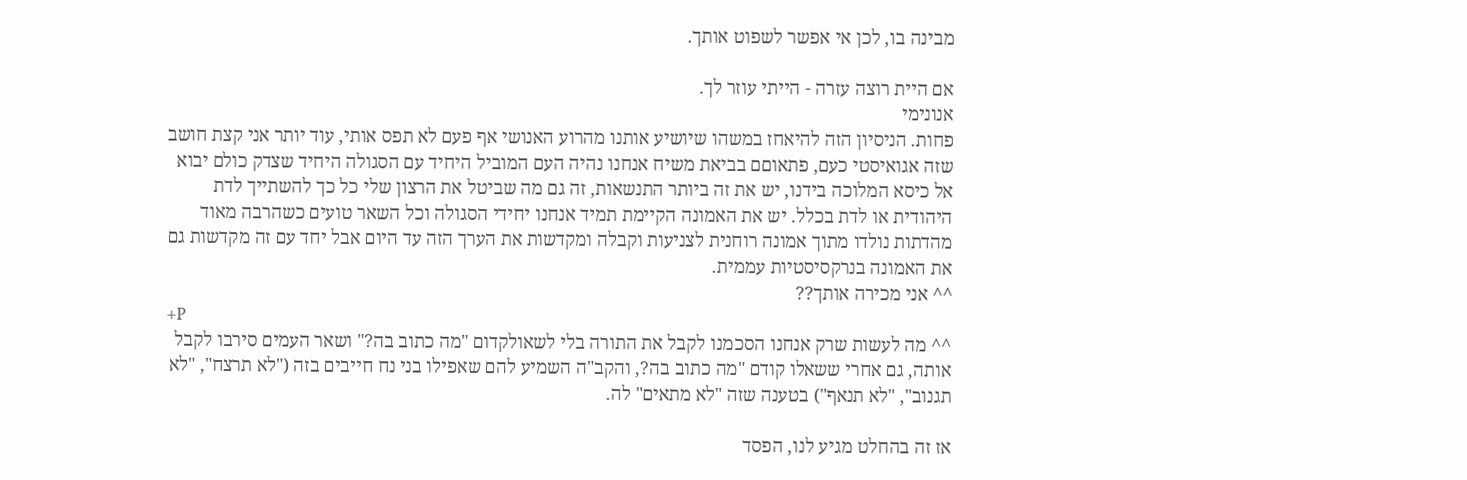מבינה בו, לכן אי אפשר לשפוט אותך.

אם היית רוצה עזרה - הייתי עוזר לך.
אנונימי
פחות. הניסיון הזה להיאחז במשהו שיושיע אותנו מהרוע האנושי אף פעם לא תפס אותי, עוד יותר אני קצת חושב שזה אגואיסטי כעם, פתאוםם בביאת משיח אנחנו נהיה העם המוביל היחיד עם הסגולה היחיד שצדק כולם יבוא אל כיסא המלוכה בידנו, יש את זה ביותר התנשאות, זה גם מה שביטל את הרצון שלי כל כך להשתייך לדת היהודית או לדת בכלל. יש את האמונה הקיימת תמיד אנחנו יחידי הסגולה וכל השאר טועים כשהרבה מאוד מהדתות נולדו מתוך אמונה רוחנית לצניעות וקבלה ומקדשות את הערך הזה עד היום אבל יחד עם זה מקדשות גם את האמונה בנרקסיסטיות עממית.
^^ אני מכירה אותך??
+P
^^ מה לעשות שרק אנחנו הסכמנו לקבל את התורה בלי לשאולקדום "מה כתוב בה?" ושאר העמים סירבו לקבל אותה, גם אחרי ששאלו קודם "מה כתוב בה?, והקב"ה השמיע להם שאפילו בני נח חייבים בזה ("לא תרצח", "לא תגנוב", "לא תנאף") בטענה שזה "לא מתאים" לה.

אז זה בהחלט מגיע לנו, הפסד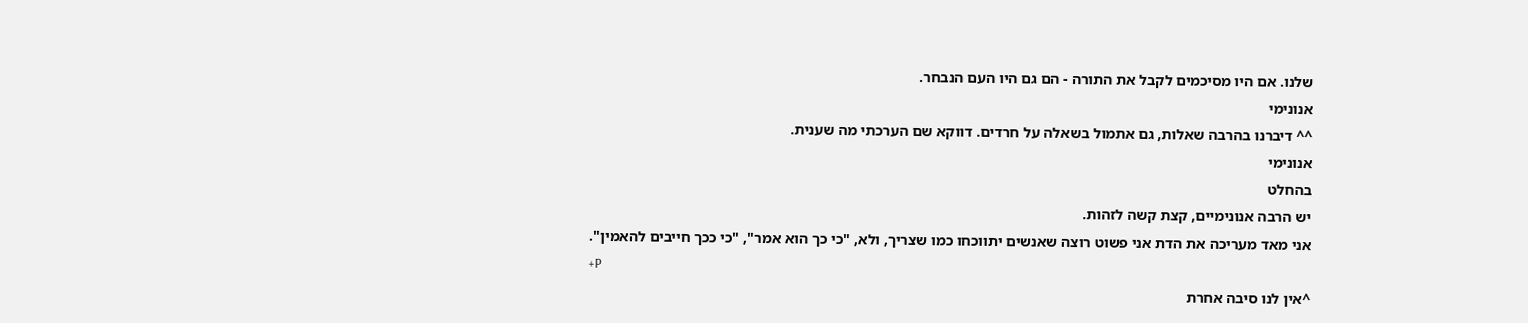שלנו. אם היו מסיכמים לקבל את התורה - הם גם היו העם הנבחר.
אנונימי
^^ דיברנו בהרבה שאלות, גם אתמול בשאלה על חרדים. דווקא שם הערכתי מה שענית.
אנונימי
בהחלט
יש הרבה אנונימיים, קצת קשה לזהות.
אני מאד מעריכה את הדת אני פשוט רוצה שאנשים יתווכחו כמו שצריך, ולא, "כי כך הוא אמר", "כי ככך חייבים להאמין".
+P
^אין לנו סיבה אחרת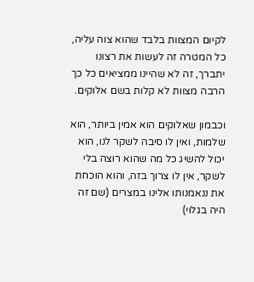לקיום המצוות בלבד שהוא צוה עליה, כל המטרה זה לעשות את רצונו יתברך, זה לא שהיינו ממציאים כל כך הרבה מצוות לא קלות בשם אלוקים.

וכבמון שאלוקים הוא אמין ביותר, הוא שלמות, ואין לו סיבה לשקר לנו, הוא יכול להשיג כל מה שהוא רוצה בלי לשקר, אין לו צרוך בזה, והוא הוכחת את ננאמנותו אלינו במצרים (שם זה היה בגלוי)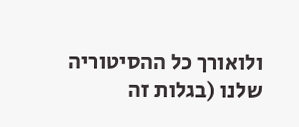ולואורך כל ההסיטוריה שלנו (בגלות זה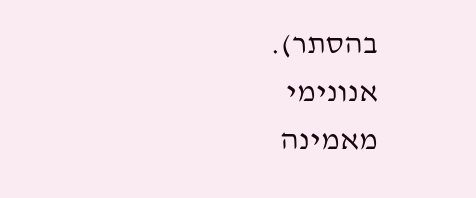בהסתר).
אנונימי
מאמינה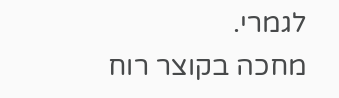לגמרי.
מחכה בקוצר רוח